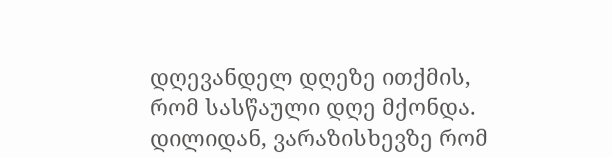დღევანდელ დღეზე ითქმის, რომ სასწაული დღე მქონდა.
დილიდან, ვარაზისხევზე რომ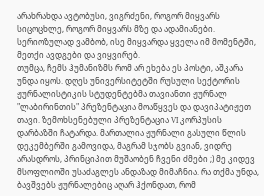არახრახდა ავტობუსი, ვიგრძენი, როგორ მიყვარს სიცოცხლე, როგორ მიყვარს მზე და ადამიანები. სერიოზულად ვამბობ, ისე მიყვარდა ყველა იმ მომენტში, მეთქი ავდგები და ვიყვირებ.
თუმცა, ჩემს ჰუმანიზმს რომ არ ეხება ეს პოსტი, აშკარა უნდა იყოს. დღეს უნივერსიტეტში რუსული სექტორის ჟურნალისტიკის სტუდენტებმა თავიანთი ჟურნალ "ლაბირინთის" პრეზენტაცია მოაწყვეს და დავიპატიჟეთ თავი. ზემოხსენებული პრეზენტაცია VI კორპუსის დარბაზში ჩატარდა. მართალია ჟურნალი გასული წლის დეკემბერში გამოვიდა, მაგრამ სჯობს გვიან, ვიდრე არასდროს, პრინციპით მუშაობენ ჩვენი ძმები ;) მე კიდევ მსოფლიოში უსაძაგლეს ანდაზად მიმაჩნია. რა თქმა უნდა, ბავშვებს ჟურნალებიც აღარ ჰქონდათ, რომ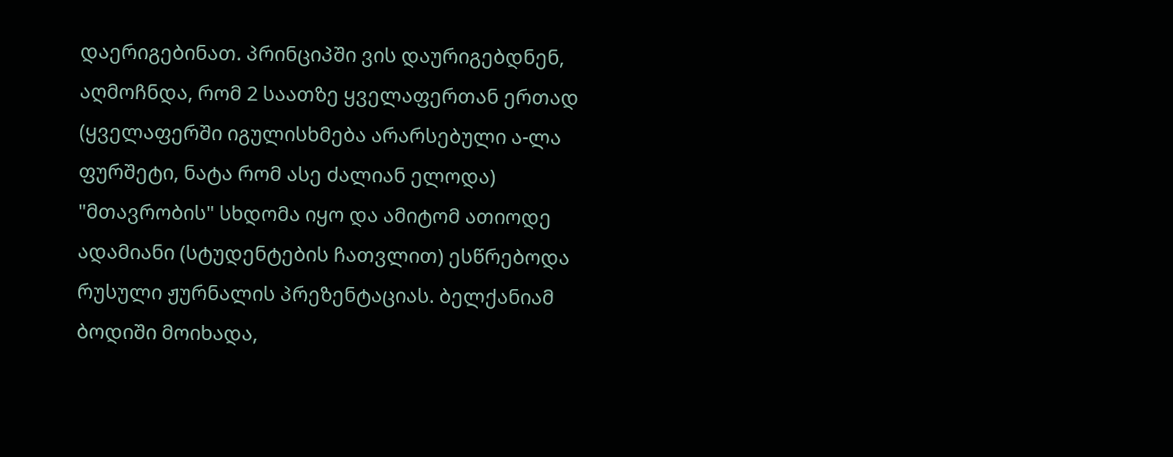დაერიგებინათ. პრინციპში ვის დაურიგებდნენ, აღმოჩნდა, რომ 2 საათზე ყველაფერთან ერთად (ყველაფერში იგულისხმება არარსებული ა-ლა ფურშეტი, ნატა რომ ასე ძალიან ელოდა) "მთავრობის" სხდომა იყო და ამიტომ ათიოდე ადამიანი (სტუდენტების ჩათვლით) ესწრებოდა რუსული ჟურნალის პრეზენტაციას. ბელქანიამ ბოდიში მოიხადა,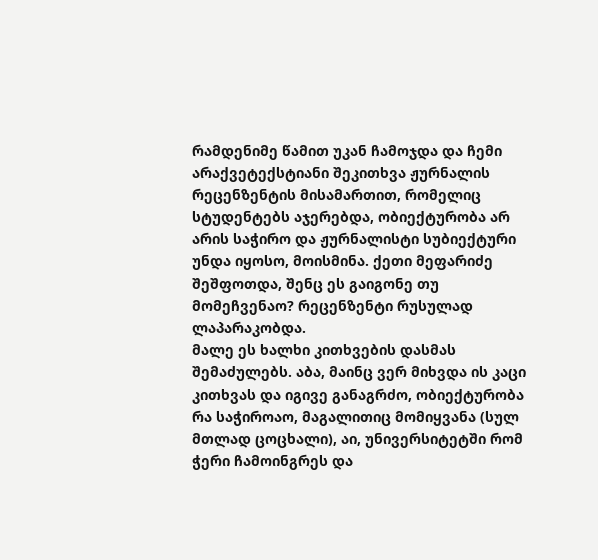რამდენიმე წამით უკან ჩამოჯდა და ჩემი არაქვეტექსტიანი შეკითხვა ჟურნალის რეცენზენტის მისამართით, რომელიც სტუდენტებს აჯერებდა, ობიექტურობა არ არის საჭირო და ჟურნალისტი სუბიექტური უნდა იყოსო, მოისმინა. ქეთი მეფარიძე შეშფოთდა, შენც ეს გაიგონე თუ მომეჩვენაო? რეცენზენტი რუსულად ლაპარაკობდა.
მალე ეს ხალხი კითხვების დასმას შემაძულებს. აბა, მაინც ვერ მიხვდა ის კაცი კითხვას და იგივე განაგრძო, ობიექტურობა რა საჭიროაო, მაგალითიც მომიყვანა (სულ მთლად ცოცხალი), აი, უნივერსიტეტში რომ ჭერი ჩამოინგრეს და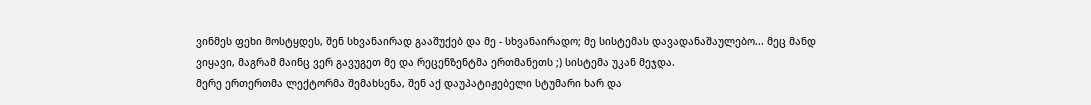ვინმეს ფეხი მოსტყდეს, შენ სხვანაირად გააშუქებ და მე - სხვანაირადო; მე სისტემას დავადანაშაულებო... მეც მანდ ვიყავი, მაგრამ მაინც ვერ გავუგეთ მე და რეცენზენტმა ერთმანეთს ;) სისტემა უკან მეჯდა.
მერე ერთერთმა ლექტორმა შემახსენა, შენ აქ დაუპატიჟებელი სტუმარი ხარ და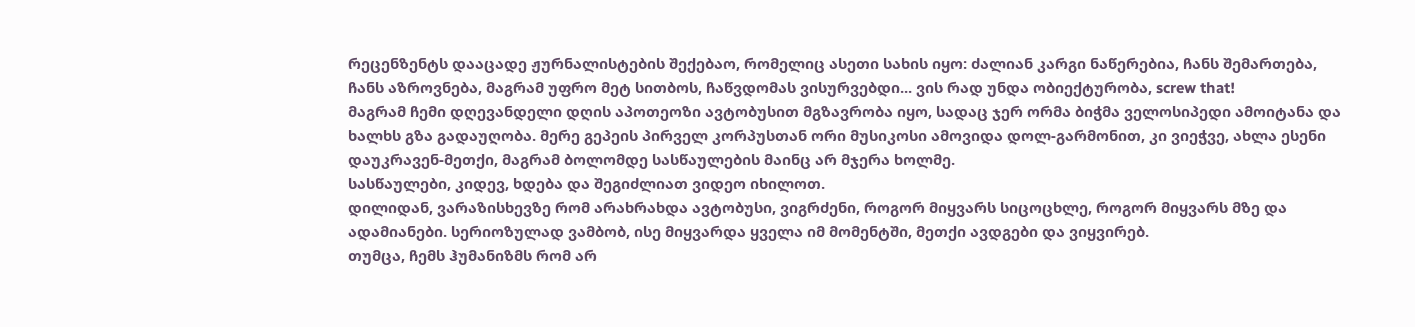რეცენზენტს დააცადე ჟურნალისტების შექებაო, რომელიც ასეთი სახის იყო: ძალიან კარგი ნაწერებია, ჩანს შემართება, ჩანს აზროვნება, მაგრამ უფრო მეტ სითბოს, ჩაწვდომას ვისურვებდი... ვის რად უნდა ობიექტურობა, screw that!
მაგრამ ჩემი დღევანდელი დღის აპოთეოზი ავტობუსით მგზავრობა იყო, სადაც ჯერ ორმა ბიჭმა ველოსიპედი ამოიტანა და ხალხს გზა გადაუღობა. მერე გეპეის პირველ კორპუსთან ორი მუსიკოსი ამოვიდა დოლ-გარმონით, კი ვიეჭვე, ახლა ესენი დაუკრავენ-მეთქი, მაგრამ ბოლომდე სასწაულების მაინც არ მჯერა ხოლმე.
სასწაულები, კიდევ, ხდება და შეგიძლიათ ვიდეო იხილოთ.
დილიდან, ვარაზისხევზე რომ არახრახდა ავტობუსი, ვიგრძენი, როგორ მიყვარს სიცოცხლე, როგორ მიყვარს მზე და ადამიანები. სერიოზულად ვამბობ, ისე მიყვარდა ყველა იმ მომენტში, მეთქი ავდგები და ვიყვირებ.
თუმცა, ჩემს ჰუმანიზმს რომ არ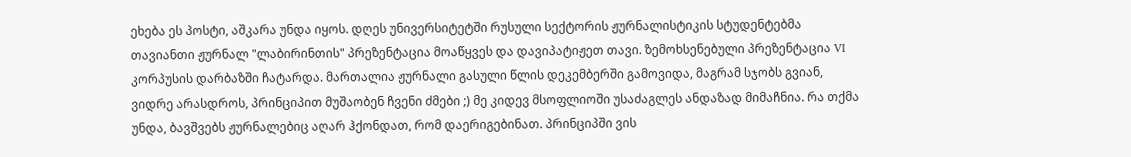ეხება ეს პოსტი, აშკარა უნდა იყოს. დღეს უნივერსიტეტში რუსული სექტორის ჟურნალისტიკის სტუდენტებმა თავიანთი ჟურნალ "ლაბირინთის" პრეზენტაცია მოაწყვეს და დავიპატიჟეთ თავი. ზემოხსენებული პრეზენტაცია VI კორპუსის დარბაზში ჩატარდა. მართალია ჟურნალი გასული წლის დეკემბერში გამოვიდა, მაგრამ სჯობს გვიან, ვიდრე არასდროს, პრინციპით მუშაობენ ჩვენი ძმები ;) მე კიდევ მსოფლიოში უსაძაგლეს ანდაზად მიმაჩნია. რა თქმა უნდა, ბავშვებს ჟურნალებიც აღარ ჰქონდათ, რომ დაერიგებინათ. პრინციპში ვის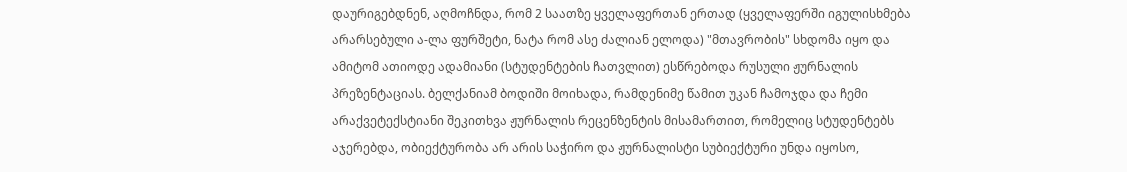დაურიგებდნენ, აღმოჩნდა, რომ 2 საათზე ყველაფერთან ერთად (ყველაფერში იგულისხმება არარსებული ა-ლა ფურშეტი, ნატა რომ ასე ძალიან ელოდა) "მთავრობის" სხდომა იყო და ამიტომ ათიოდე ადამიანი (სტუდენტების ჩათვლით) ესწრებოდა რუსული ჟურნალის პრეზენტაციას. ბელქანიამ ბოდიში მოიხადა, რამდენიმე წამით უკან ჩამოჯდა და ჩემი არაქვეტექსტიანი შეკითხვა ჟურნალის რეცენზენტის მისამართით, რომელიც სტუდენტებს აჯერებდა, ობიექტურობა არ არის საჭირო და ჟურნალისტი სუბიექტური უნდა იყოსო,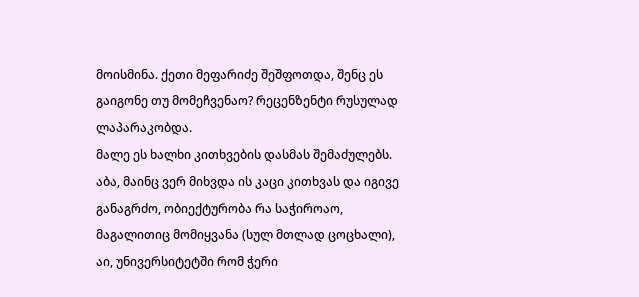მოისმინა. ქეთი მეფარიძე შეშფოთდა, შენც ეს გაიგონე თუ მომეჩვენაო? რეცენზენტი რუსულად ლაპარაკობდა.
მალე ეს ხალხი კითხვების დასმას შემაძულებს. აბა, მაინც ვერ მიხვდა ის კაცი კითხვას და იგივე განაგრძო, ობიექტურობა რა საჭიროაო, მაგალითიც მომიყვანა (სულ მთლად ცოცხალი), აი, უნივერსიტეტში რომ ჭერი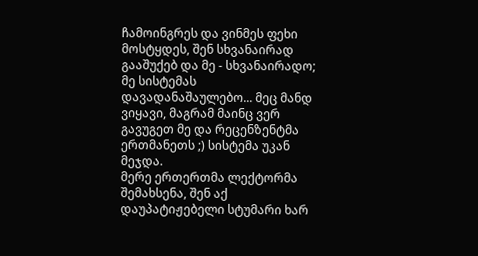ჩამოინგრეს და ვინმეს ფეხი მოსტყდეს, შენ სხვანაირად გააშუქებ და მე - სხვანაირადო; მე სისტემას დავადანაშაულებო... მეც მანდ ვიყავი, მაგრამ მაინც ვერ გავუგეთ მე და რეცენზენტმა ერთმანეთს ;) სისტემა უკან მეჯდა.
მერე ერთერთმა ლექტორმა შემახსენა, შენ აქ დაუპატიჟებელი სტუმარი ხარ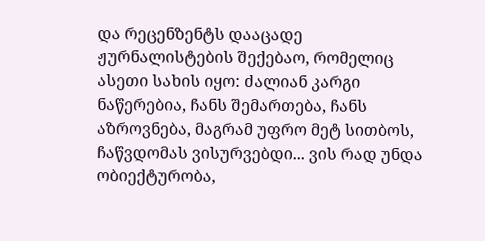და რეცენზენტს დააცადე ჟურნალისტების შექებაო, რომელიც ასეთი სახის იყო: ძალიან კარგი ნაწერებია, ჩანს შემართება, ჩანს აზროვნება, მაგრამ უფრო მეტ სითბოს, ჩაწვდომას ვისურვებდი... ვის რად უნდა ობიექტურობა,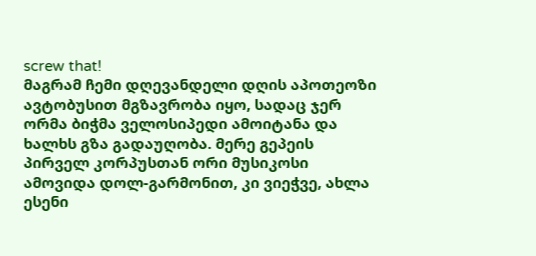screw that!
მაგრამ ჩემი დღევანდელი დღის აპოთეოზი ავტობუსით მგზავრობა იყო, სადაც ჯერ ორმა ბიჭმა ველოსიპედი ამოიტანა და ხალხს გზა გადაუღობა. მერე გეპეის პირველ კორპუსთან ორი მუსიკოსი ამოვიდა დოლ-გარმონით, კი ვიეჭვე, ახლა ესენი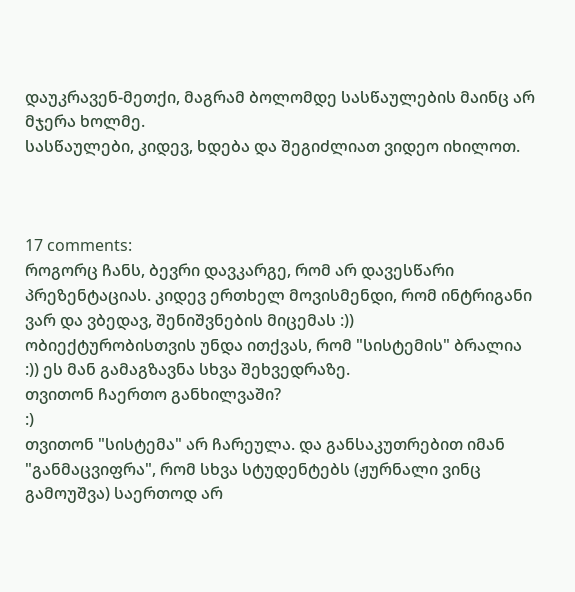დაუკრავენ-მეთქი, მაგრამ ბოლომდე სასწაულების მაინც არ მჯერა ხოლმე.
სასწაულები, კიდევ, ხდება და შეგიძლიათ ვიდეო იხილოთ.



17 comments:
როგორც ჩანს, ბევრი დავკარგე, რომ არ დავესწარი პრეზენტაციას. კიდევ ერთხელ მოვისმენდი, რომ ინტრიგანი ვარ და ვბედავ, შენიშვნების მიცემას :))
ობიექტურობისთვის უნდა ითქვას, რომ "სისტემის" ბრალია :)) ეს მან გამაგზავნა სხვა შეხვედრაზე.
თვითონ ჩაერთო განხილვაში?
:)
თვითონ "სისტემა" არ ჩარეულა. და განსაკუთრებით იმან "განმაცვიფრა", რომ სხვა სტუდენტებს (ჟურნალი ვინც გამოუშვა) საერთოდ არ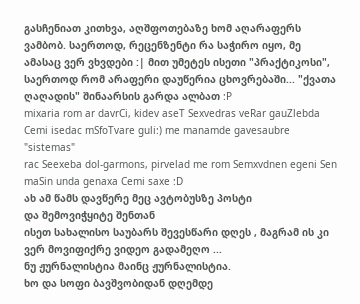გასჩენიათ კითხვა, აღშფოთებაზე ხომ აღარაფერს ვამბობ. საერთოდ, რეცენზენტი რა საჭირო იყო, მე ამასაც ვერ ვხვდები :| მით უმეტეს ისეთი "პრაქტიკოსი", საერთოდ რომ არაფერი დაუწერია ცხოვრებაში... "ქვათა ღაღადის" შინაარსის გარდა ალბათ :P
mixaria rom ar davrCi, kidev aseT Sexvedras veRar gauZlebda Cemi isedac mSfoTvare guli:) me manamde gavesaubre "sistemas"
rac Seexeba dol-garmons, pirvelad me rom Semxvdnen egeni Sen maSin unda genaxa Cemi saxe :D
ახ ამ წამს დავწერე მეც ავტობუსზე პოსტი
და შემოვიჭყიტე შენთან
ისეთ სახალისო საუბარს შევესწარი დღეს , მაგრამ ის კი ვერ მოვიფიქრე ვიდეო გადამეღო ...
ნუ ჟურნალისტია მაინც ჟურნალისტია.
ხო და სოფი ბავშვობიდან დღემდე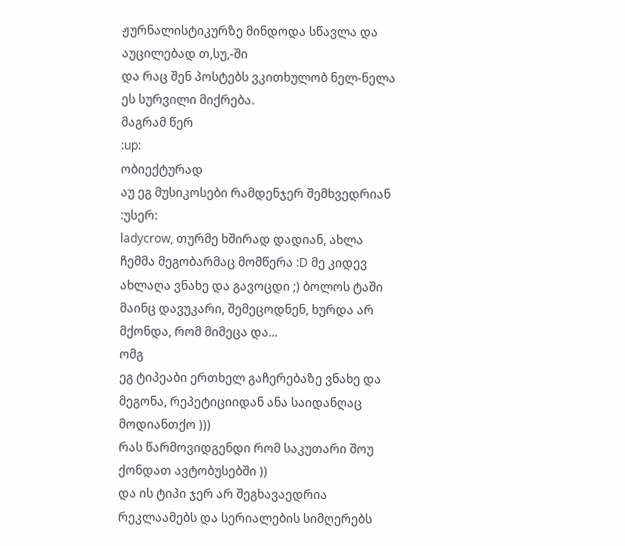ჟურნალისტიკურზე მინდოდა სწავლა და აუცილებად თ,სუ,-ში
და რაც შენ პოსტებს ვკითხულობ ნელ-ნელა ეს სურვილი მიქრება.
მაგრამ წერ
:up:
ობიექტურად
აუ ეგ მუსიკოსები რამდენჯერ შემხვედრიან :უსერ:
ladycrow, თურმე ხშირად დადიან, ახლა ჩემმა მეგობარმაც მომწერა :D მე კიდევ ახლაღა ვნახე და გავოცდი ;) ბოლოს ტაში მაინც დავუკარი, შემეცოდნენ, ხურდა არ მქონდა, რომ მიმეცა და...
ომგ
ეგ ტიპეაბი ერთხელ გაჩერებაზე ვნახე და მეგონა, რეპეტიციიდან ანა საიდანღაც მოდიანთქო )))
რას წარმოვიდგენდი რომ საკუთარი შოუ ქონდათ ავტობუსებში ))
და ის ტიპი ჯერ არ შეგხავაედრია რეკლაამებს და სერიალების სიმღერებს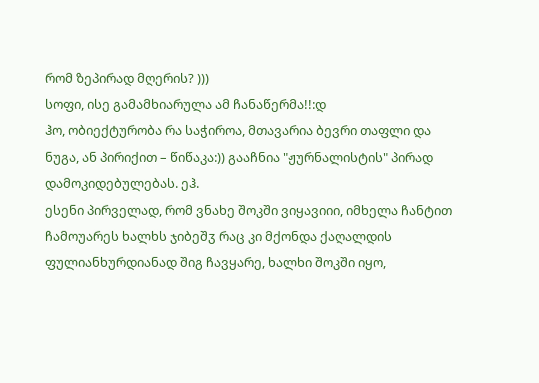რომ ზეპირად მღერის? )))
სოფი, ისე გამამხიარულა ამ ჩანაწერმა!!:დ
ჰო, ობიექტურობა რა საჭიროა, მთავარია ბევრი თაფლი და ნუგა, ან პირიქით – წიწაკა:)) გააჩნია "ჟურნალისტის" პირად დამოკიდებულებას. ეჰ.
ესენი პირველად, რომ ვნახე შოკში ვიყავიიი, იმხელა ჩანტით ჩამოუარეს ხალხს ჯიბეშჳ რაც კი მქონდა ქაღალდის ფულიანხურდიანად შიგ ჩავყარე, ხალხი შოკში იყო,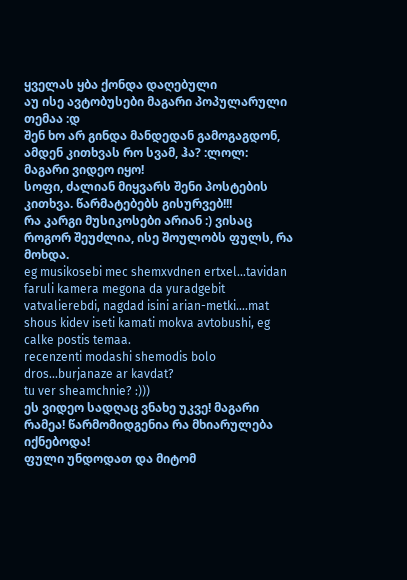ყველას ყბა ქონდა დაღებული
აუ ისე ავტობუსები მაგარი პოპულარული თემაა :დ
შენ ხო არ გინდა მანდედან გამოგაგდონ, ამდენ კითხვას რო სვამ, ჰა? :ლოლ:
მაგარი ვიდეო იყო!
სოფი, ძალიან მიყვარს შენი პოსტების კითხვა. წარმატებებს გისურვებ!!!
რა კარგი მუსიკოსები არიან :) ვისაც როგორ შეუძლია, ისე შოულობს ფულს, რა მოხდა.
eg musikosebi mec shemxvdnen ertxel...tavidan faruli kamera megona da yuradgebit vatvalierebdi, nagdad isini arian-metki....mat shous kidev iseti kamati mokva avtobushi, eg calke postis temaa.
recenzenti modashi shemodis bolo dros...burjanaze ar kavdat?
tu ver sheamchnie? :)))
ეს ვიდეო სადღაც ვნახე უკვე! მაგარი რამეა! წარმომიდგენია რა მხიარულება იქნებოდა!
ფული უნდოდათ და მიტომ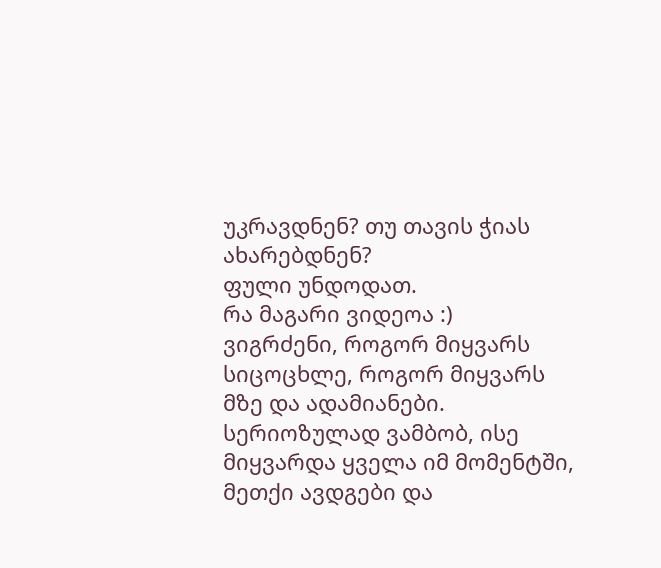უკრავდნენ? თუ თავის ჭიას ახარებდნენ?
ფული უნდოდათ.
რა მაგარი ვიდეოა :)
ვიგრძენი, როგორ მიყვარს სიცოცხლე, როგორ მიყვარს მზე და ადამიანები. სერიოზულად ვამბობ, ისე მიყვარდა ყველა იმ მომენტში, მეთქი ავდგები და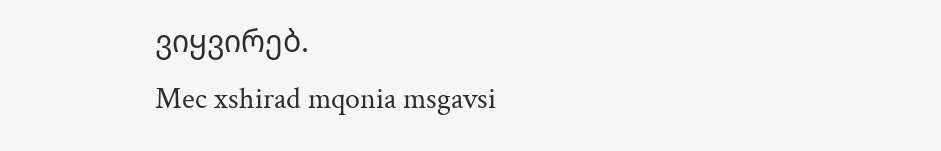ვიყვირებ.
Mec xshirad mqonia msgavsi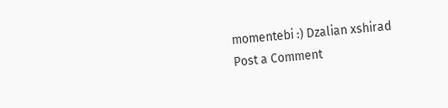momentebi :) Dzalian xshirad
Post a Comment